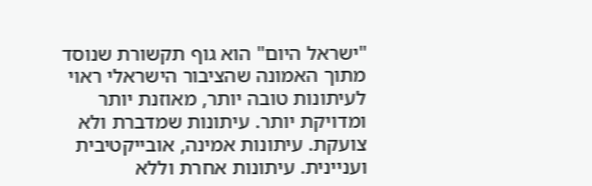"ישראל היום" הוא גוף תקשורת שנוסד מתוך האמונה שהציבור הישראלי ראוי לעיתונות טובה יותר, מאוזנת יותר ומדויקת יותר. עיתונות שמדברת ולא צועקת. עיתונות אמינה, אובייקטיבית ועניינית. עיתונות אחרת וללא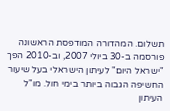תשלום. המהדורה המודפסת הראשונה פורסמה ב-30 ביולי 2007, וב-2010 הפך "ישראל היום" לעיתון הישראלי בעל שיעור החשיפה הגבוה ביותר בימי חול. מו"ל העיתון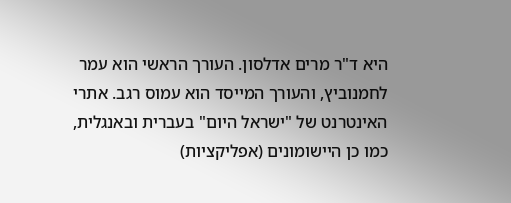היא ד"ר מרים אדלסון. העורך הראשי הוא עמר לחמנוביץ, והעורך המייסד הוא עמוס רגב. אתרי האינטרנט של "ישראל היום" בעברית ובאנגלית, כמו כן היישומונים (אפליקציות)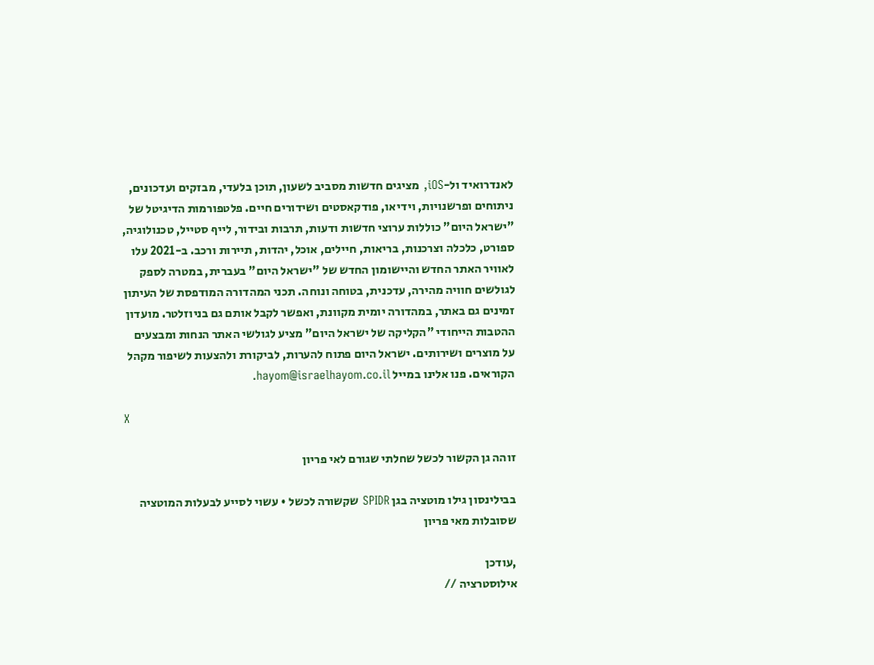לאנדרואיד ול-iOS, מציגים חדשות מסביב לשעון, תוכן בלעדי, מבזקים ועדכונים, ניתוחים ופרשנויות, וידיאו, פודקאסטים ושידורים חיים. פלטפורמות הדיגיטל של "ישראל היום" כוללות ערוצי חדשות ודעות, תרבות ובידור, לייף סטייל, טכנולוגיה, ספורט, כלכלה וצרכנות, בריאות, חיילים, אוכל, יהדות, תיירות ורכב. ב-2021 עלו לאוויר האתר החדש והיישומון החדש של "ישראל היום" בעברית, במטרה לספק לגולשים חוויה מהירה, עדכנית, בטוחה ונוחה. תכני המהדורה המודפסת של העיתון זמינים גם באתר, במהדורה יומית מקוונת, ואפשר לקבל אותם גם בניוזלטר. מועדון ההטבות הייחודי "הקליקה של ישראל היום" מציע לגולשי האתר הנחות ומבצעים על מוצרים ושירותים. ישראל היום פתוח להערות, לביקורת ולהצעות לשיפור מקהל הקוראים. פנו אלינו במייל hayom@israelhayom.co.il.

X

זוהה גן הקשור לכשל שחלתי שגורם לאי פריון

בבילינסון גילו מוטציה בגן SPIDR שקשורה לכשל • עשוי לסייע לבעלות המוטציה שסובלות מאי פריון

,עודכן
אילוסטרציה //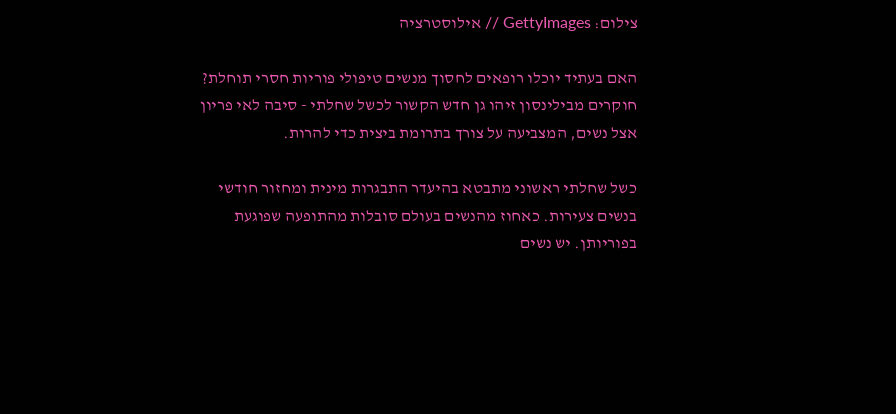צילום: GettyImages // אילוסטרציה

האם בעתיד יוכלו רופאים לחסוך מנשים טיפולי פוריות חסרי תוחלת? חוקרים מבילינסון זיהו גן חדש הקשור לכשל שחלתי - סיבה לאי פריון אצל נשים, המצביעה על צורך בתרומת ביצית כדי להרות.

כשל שחלתי ראשוני מתבטא בהיעדר התבגרות מינית ומחזור חודשי בנשים צעירות. כאחוז מהנשים בעולם סובלות מהתופעה שפוגעת בפוריותן. יש נשים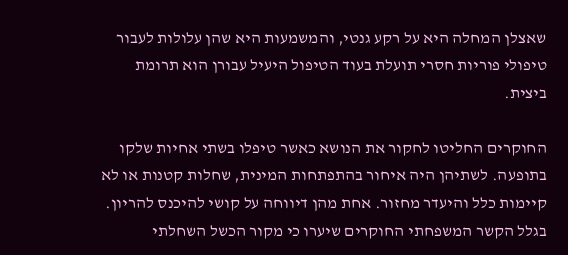שאצלן המחלה היא על רקע גנטי, והמשמעות היא שהן עלולות לעבור טיפולי פוריות חסרי תועלת בעוד הטיפול היעיל עבורן הוא תרומת ביצית.

החוקרים החליטו לחקור את הנושא כאשר טיפלו בשתי אחיות שלקו בתופעה. לשתיהן היה איחור בהתפתחות המינית, שחלות קטנות או לא קיימות כלל והיעדר מחזור. אחת מהן דיווחה על קושי להיכנס להריון. בגלל הקשר המשפחתי החוקרים שיערו כי מקור הכשל השחלתי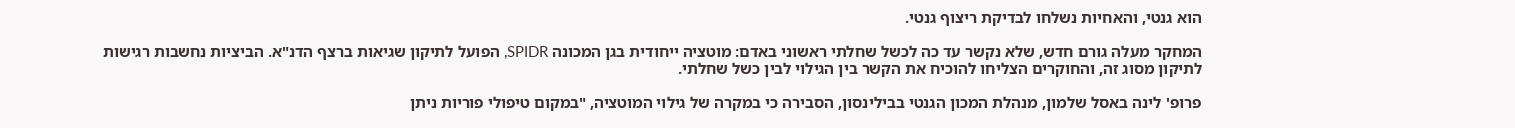הוא גנטי, והאחיות נשלחו לבדיקת ריצוף גנטי.

המחקר מעלה גורם חדש, שלא נקשר עד כה לכשל שחלתי ראשוני באדם: מוטציה ייחודית בגן המכונה SPIDR, הפועל לתיקון שגיאות ברצף הדנ"א. הביציות נחשבות רגישות לתיקון מסוג זה, והחוקרים הצליחו להוכיח את הקשר בין הגילוי לבין כשל שחלתי.

פרופ' לינה באסל שלמון, מנהלת המכון הגנטי בבילינסון, הסבירה כי במקרה של גילוי המוטציה, "במקום טיפולי פוריות ניתן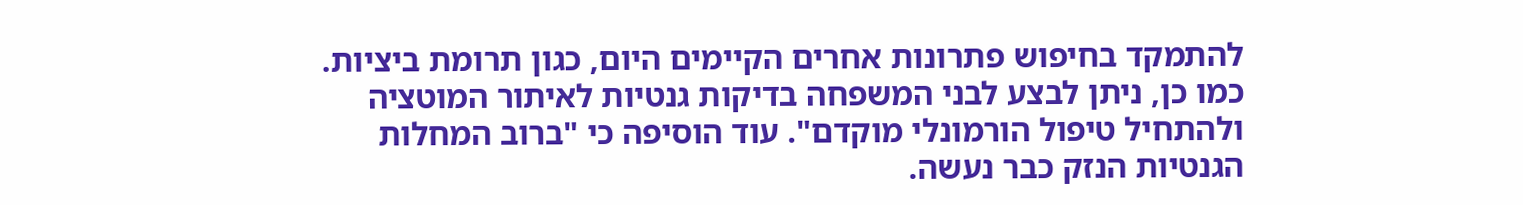להתמקד בחיפוש פתרונות אחרים הקיימים היום, כגון תרומת ביציות. כמו כן, ניתן לבצע לבני המשפחה בדיקות גנטיות לאיתור המוטציה ולהתחיל טיפול הורמונלי מוקדם". עוד הוסיפה כי "ברוב המחלות הגנטיות הנזק כבר נעשה.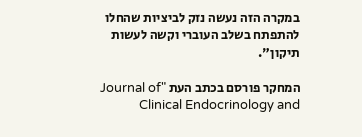במקרה הזה נעשה נזק לביציות שהחלו להתפתח בשלב העוברי וקשה לעשות תיקון".

המחקר פורסם בכתב העת "Journal of Clinical Endocrinology and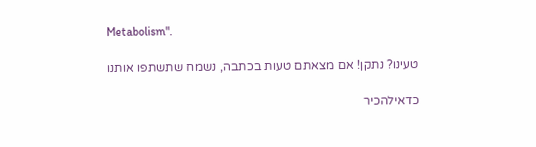Metabolism".

טעינו? נתקן! אם מצאתם טעות בכתבה, נשמח שתשתפו אותנו

כדאילהכיר